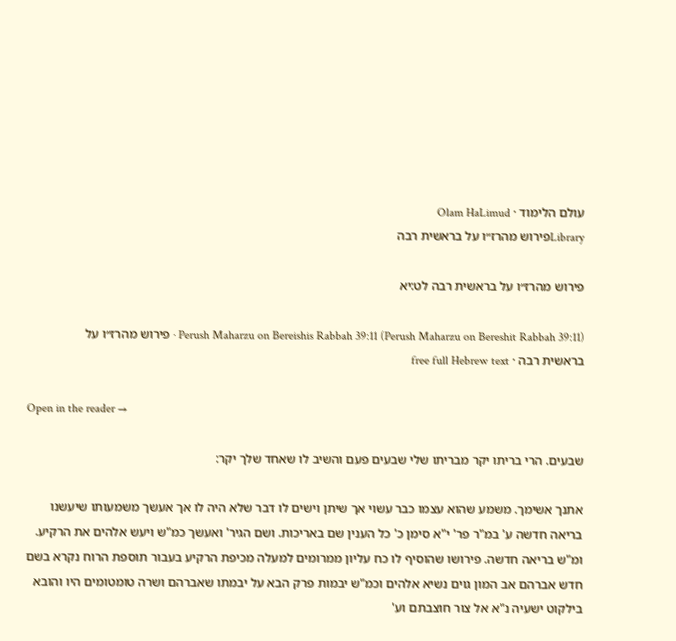עולם הלימוד · Olam HaLimud
Libraryפירוש מהרז״ו על בראשית רבה

פירוש מהרז״ו על בראשית רבה לט:יא

Perush Maharzu on Bereishis Rabbah 39:11 (Perush Maharzu on Bereshit Rabbah 39:11) · פירוש מהרז״ו על בראשית רבה · free full Hebrew text

Open in the reader →

שבעים. הרי בריתו יקר מבריתו שלי שבעים פעם והשיב לו שאחד שלך יקר:

אתנך אשימך. משמע שהוא עצמו כבר עשוי אך שיתן וישים לו דבר שלא היה לו אך אעשך משמעותו שיעשנו בריאה חדשה ע' במ"ר פר' י"א סימן כ' כל הענין שם באריכות. ושם הגיר' ואעשך כמ"ש ויעש אלהים את הרקיע. ומ"ש בריאה חדשה. פירושו שהוסיף לו כח עליון ממרומים למעלה מכיפת הרקיע בעבור תוספת הרוח נקרא בשם חדש אברהם אב המון גוים נשיא אלהים וכמ"ש יבמות פרק הבא על יבמתו שאברהם ושרה טומטומים היו והובא בילקוט ישעיה נ"א אל צור חוצבתם וע'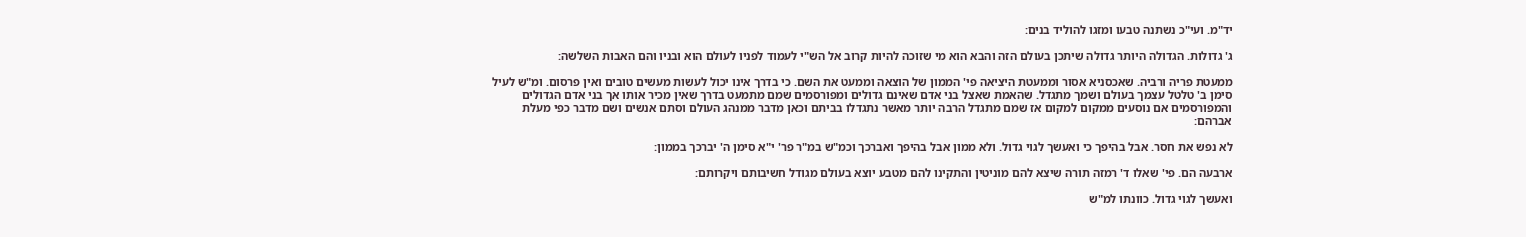יד"מ. ועי"כ נשתנה טבעו ומזגו להוליד בנים:

ג' גדולות. הגדולה היותר גדולה שיתכן בעולם הזה והבא הוא מי שזוכה להיות קרוב אל הש"י לעמוד לפניו לעולם הוא ובניו והם האבות השלשה:

ממעטת פריה ורביה. שאכסניא אסור וממעטת היציאה פי' הממון של הוצאה וממעט את השם. כי בדרך אינו יכול לעשות מעשים טובים ואין פרסום. ומ"ש לעיל סימן ב' טלטל עצמך בעולם ושמך מתגדל. שהאמת שאצל בני אדם שאינם גדולים ומפורסמים שמם מתמעט בדרך שאין מכיר אותו אך בני אדם הגדולים והמפורסמים אם נוסעים ממקום למקום אז שמם מתגדל הרבה יותר מאשר נתגדלו בביתם וכאן מדבר ממנהג העולם וסתם אנשים ושם מדבר כפי מעלת אברהם:

לא נפש את חסר. אבל בהיפך כי ואעשך לגוי גדול. ולא ממון אבל בהיפך ואברכך וכמ"ש במ"ר פר' י"א סימן ה' יברכך בממון:

ארבעה הם. פי' שאלו ד' רמזה תורה שיצא להם מוניטין והתקינו להם מטבע יוצא בעולם מגודל חשיבותם ויקרותם:

ואעשך לגוי גדול. כוונתו למ"ש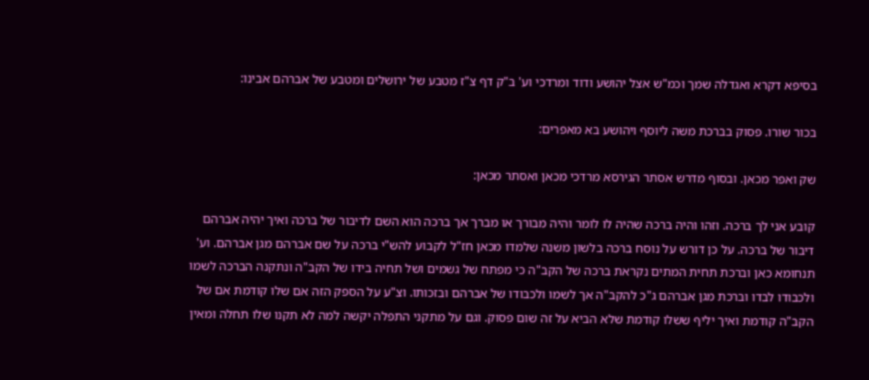בסיפא דקרא ואגדלה שמך וכמ"ש אצל יהושע ודוד ומרדכי וע' ב"ק דף צ"ז מטבע של ירושלים ומטבע של אברהם אבינו:

בכור שורו. פסוק בברכת משה ליוסף ויהושע בא מאפרים:

שק ואפר מכאן. ובסוף מדרש אסתר הגירסא מרדכי מכאן ואסתר מכאן:

קובע אני לך ברכה. וזהו והיה ברכה שהיה לו לומר והיה מבורך או מברך אך ברכה הוא השם לדיבור של ברכה ואיך יהיה אברהם דיבור של ברכה. על כן דורש על נוסח ברכה בלשון משנה שלמדו מכאן חז"ל לקבוע להש"י ברכה על שם אברהם מגן אברהם. וע' תנחומא כאן וברכת תחית המתים נקראת ברכה של הקב"ה כי מפתח של גשמים ושל תחיה בידו של הקב"ה ונתקנה הברכה לשמו ולכבודו לבדו וברכת מגן אברהם ג"כ להקב"ה אך לשמו ולכבודו של אברהם ובזכותו. וצ"ע על הספק הזה אם שלו קודמת אם של הקב"ה קודמת ואיך יליף ששלו קודמת שלא הביא על זה שום פסוק. וגם על מתקני התפלה יקשה למה לא תקנו שלו תחלה ומאין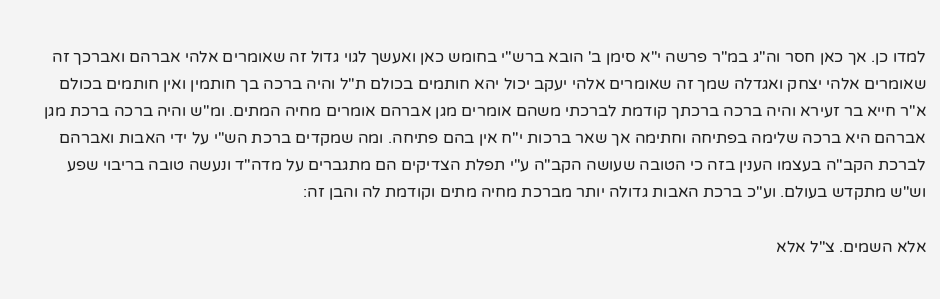למדו כן. אך כאן חסר וה"ג במ"ר פרשה י"א סימן ב' הובא ברש"י בחומש כאן ואעשך לגוי גדול זה שאומרים אלהי אברהם ואברכך זה שאומרים אלהי יצחק ואגדלה שמך זה שאומרים אלהי יעקב יכול יהא חותמים בכולם ת"ל והיה ברכה בך חותמין ואין חותמים בכולם א"ר חייא בר זעירא והיה ברכה ברכתך קודמת לברכתי משהם אומרים מגן אברהם אומרים מחיה המתים. ומ"ש והיה ברכה ברכת מגן אברהם היא ברכה שלימה בפתיחה וחתימה אך שאר ברכות י"ח אין בהם פתיחה. ומה שמקדים ברכת הש"י על ידי האבות ואברהם לברכת הקב"ה בעצמו הענין בזה כי הטובה שעושה הקב"ה ע"י תפלת הצדיקים הם מתגברים על מדה"ד ונעשה טובה בריבוי שפע וש"ש מתקדש בעולם. וע"כ ברכת האבות גדולה יותר מברכת מחיה מתים וקודמת לה והבן זה:

אלא השמים. צ"ל אלא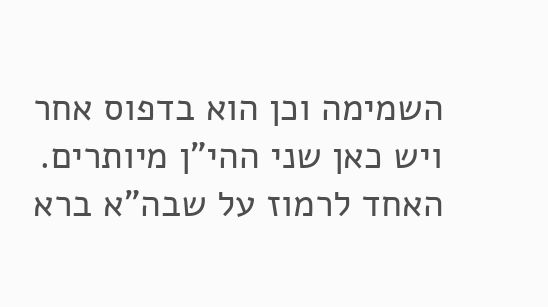השמימה וכן הוא בדפוס אחר ויש כאן שני ההי"ן מיותרים. האחד לרמוז על שבה"א ברא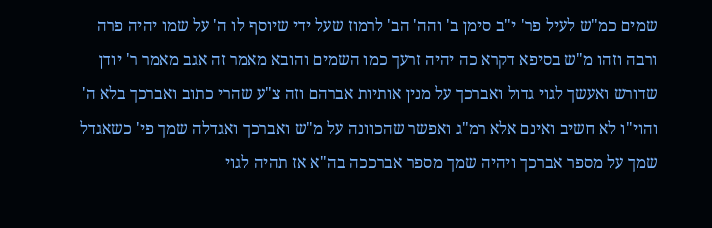שמים כמ"ש לעיל פר' י"ב סימן ב' והה' הב' לרמוז שעל ידי שיוסף לו ה' על שמו יהיה פרה ורבה וזהו מ"ש בסיפא דקרא כה יהיה זרעך כמו השמים והובא מאמר זה אגב מאמר ר' יודן שדורש ואעשך לגוי גדול ואברכך על מנין אותיות אברהם וזה צ"ע שהרי כתוב ואברכך בלא ה' והוי"ו לא חשיב ואינם אלא רמ"ג ואפשר שהכוונה על מ"ש ואברכך ואגדלה שמך פי' כשאגדל שמך על מספר אברכך ויהיה שמך מספר אברככה בה"א אז תהיה לגוי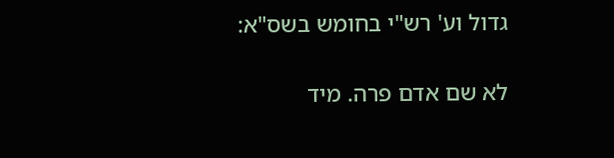גדול וע' רש"י בחומש בשס"א:

לא שם אדם פרה. מיד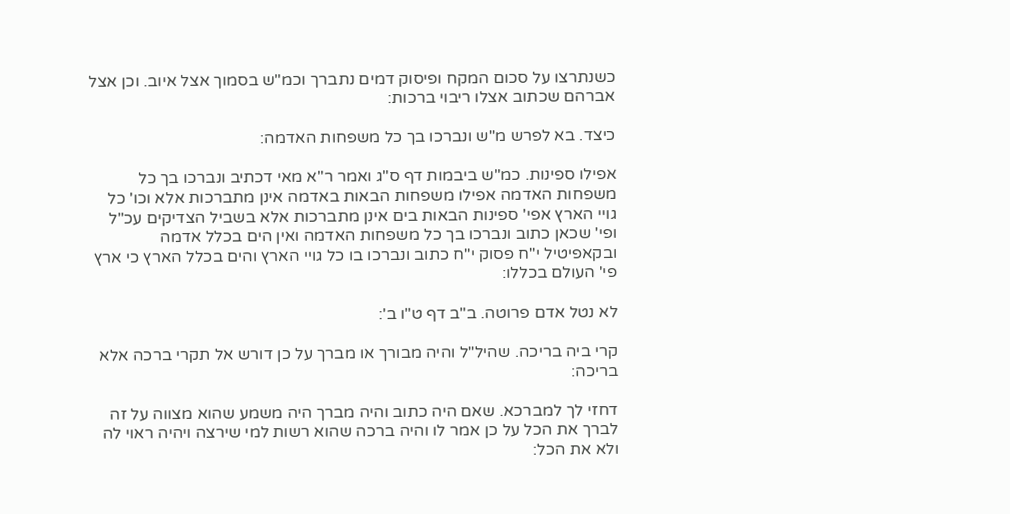כשנתרצו על סכום המקח ופיסוק דמים נתברך וכמ"ש בסמוך אצל איוב. וכן אצל אברהם שכתוב אצלו ריבוי ברכות:

כיצד. בא לפרש מ"ש ונברכו בך כל משפחות האדמה:

אפילו ספינות. כמ"ש ביבמות דף ס"ג ואמר ר"א מאי דכתיב ונברכו בך כל משפחות האדמה אפילו משפחות הבאות באדמה אינן מתברכות אלא וכו' כל גויי הארץ אפי' ספינות הבאות בים אינן מתברכות אלא בשביל הצדיקים עכ"ל ופי' שכאן כתוב ונברכו בך כל משפחות האדמה ואין הים בכלל אדמה ובקאפיטיל י"ח פסוק י"ח כתוב ונברכו בו כל גויי הארץ והים בכלל הארץ כי ארץ פי' העולם בכללו:

לא נטל אדם פרוטה. ב"ב דף ט"ו ב':

קרי ביה בריכה. שהיל"ל והיה מבורך או מברך על כן דורש אל תקרי ברכה אלא בריכה:

דחזי לך למברכא. שאם היה כתוב והיה מברך היה משמע שהוא מצווה על זה לברך את הכל על כן אמר לו והיה ברכה שהוא רשות למי שירצה ויהיה ראוי לה ולא את הכל: